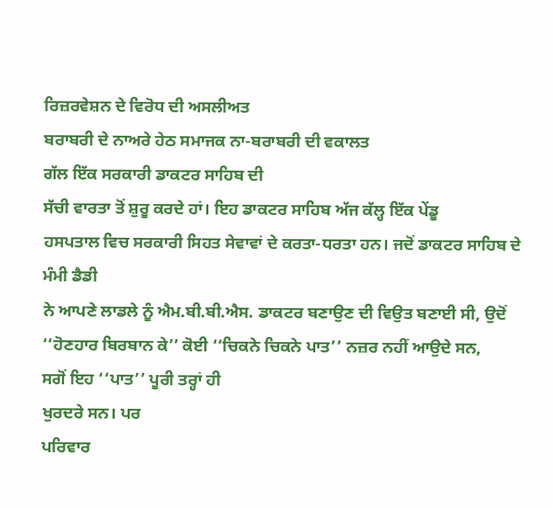ਰਿਜ਼ਰਵੇਸ਼ਨ ਦੇ ਵਿਰੋਧ ਦੀ ਅਸਲੀਅਤ
ਬਰਾਬਰੀ ਦੇ ਨਾਅਰੇ ਹੇਠ ਸਮਾਜਕ ਨਾ-ਬਰਾਬਰੀ ਦੀ ਵਕਾਲਤ
ਗੱਲ ਇੱਕ ਸਰਕਾਰੀ ਡਾਕਟਰ ਸਾਹਿਬ ਦੀ
ਸੱਚੀ ਵਾਰਤਾ ਤੋਂ ਸ਼ੁਰੂ ਕਰਦੇ ਹਾਂ। ਇਹ ਡਾਕਟਰ ਸਾਹਿਬ ਅੱਜ ਕੱਲ੍ਹ ਇੱਕ ਪੇਂਡੂ
ਹਸਪਤਾਲ ਵਿਚ ਸਰਕਾਰੀ ਸਿਹਤ ਸੇਵਾਵਾਂ ਦੇ ਕਰਤਾ-ਧਰਤਾ ਹਨ। ਜਦੋਂ ਡਾਕਟਰ ਸਾਹਿਬ ਦੇ ਮੰਮੀ ਡੈਡੀ
ਨੇ ਆਪਣੇ ਲਾਡਲੇ ਨੂੰ ਐਮ.ਬੀ.ਬੀ.ਐਸ. ਡਾਕਟਰ ਬਣਾਉਣ ਦੀ ਵਿਉਤ ਬਣਾਈ ਸੀ, ਉਦੋਂ ‘‘ਹੋਣਹਾਰ ਬਿਰਬਾਨ ਕੇ’’ ਕੋਈ ‘‘ਚਿਕਨੇ ਚਿਕਨੇ ਪਾਤ’’ ਨਜ਼ਰ ਨਹੀਂ ਆਉਦੇ ਸਨ,
ਸਗੋਂ ਇਹ ‘‘ਪਾਤ’’ ਪੂਰੀ ਤਰ੍ਹਾਂ ਹੀ
ਖੁਰਦਰੇ ਸਨ। ਪਰ
ਪਰਿਵਾਰ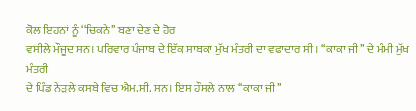ਕੋਲ ਇਹਨਾਂ ਨੂੰ ‘‘ਚਿਕਨੇ’’ ਬਣਾ ਦੇਣ ਦੇ ਹੋਰ
ਵਸੀਲੇ ਮੌਜੂਦ ਸਨ। ਪਰਿਵਾਰ ਪੰਜਾਬ ਦੇ ਇੱਕ ਸਾਬਕਾ ਮੁੱਖ ਮੰਤਰੀ ਦਾ ਵਫਾਦਾਰ ਸੀ। ‘‘ਕਾਕਾ ਜੀ’’ ਦੇ ਮੰਮੀ ਮੁੱਖ ਮੰਤਰੀ
ਦੇ ਪਿੰਡ ਨੇੜਲੇ ਕਸਬੇ ਵਿਚ ਐਮ.ਸੀ. ਸਨ। ਇਸ ਹੌਸਲੇ ਨਾਲ ‘‘ਕਾਕਾ ਜੀ’’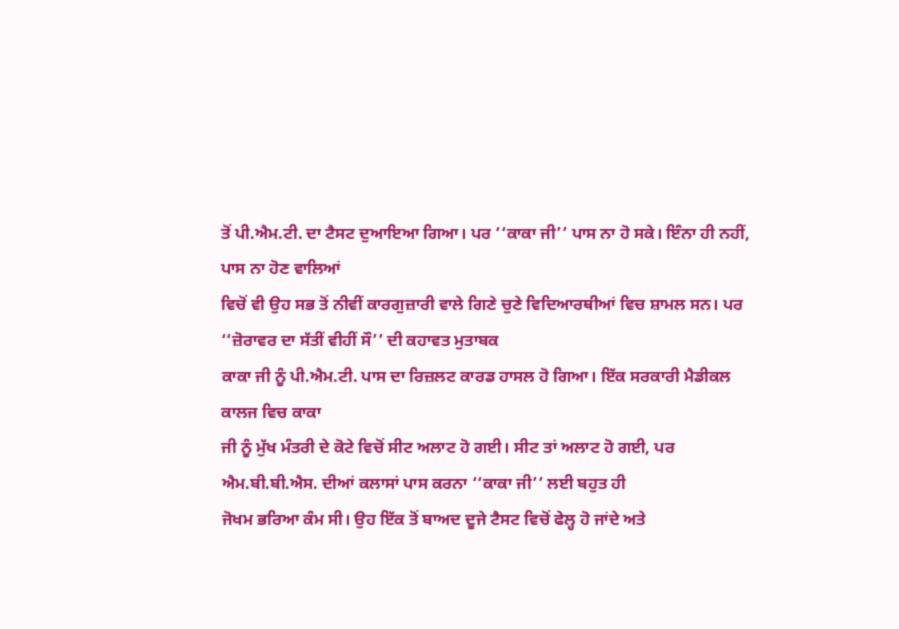ਤੋਂ ਪੀ.ਐਮ.ਟੀ. ਦਾ ਟੈਸਟ ਦੁਆਇਆ ਗਿਆ। ਪਰ ‘‘ਕਾਕਾ ਜੀ’’ ਪਾਸ ਨਾ ਹੋ ਸਕੇ। ਇੰਨਾ ਹੀ ਨਹੀਂ, ਪਾਸ ਨਾ ਹੋਣ ਵਾਲਿਆਂ
ਵਿਚੋਂ ਵੀ ਉਹ ਸਭ ਤੋਂ ਨੀਵੀਂ ਕਾਰਗੁਜ਼ਾਰੀ ਵਾਲੇ ਗਿਣੇ ਚੁਣੇ ਵਿਦਿਆਰਥੀਆਂ ਵਿਚ ਸ਼ਾਮਲ ਸਨ। ਪਰ ‘‘ਜ਼ੋਰਾਵਰ ਦਾ ਸੱਤੀਂ ਵੀਹੀਂ ਸੌ’’ ਦੀ ਕਹਾਵਤ ਮੁਤਾਬਕ
ਕਾਕਾ ਜੀ ਨੂੰ ਪੀ.ਐਮ.ਟੀ. ਪਾਸ ਦਾ ਰਿਜ਼ਲਟ ਕਾਰਡ ਹਾਸਲ ਹੋ ਗਿਆ। ਇੱਕ ਸਰਕਾਰੀ ਮੈਡੀਕਲ ਕਾਲਜ ਵਿਚ ਕਾਕਾ
ਜੀ ਨੂੰ ਮੁੱਖ ਮੰਤਰੀ ਦੇ ਕੋਟੇ ਵਿਚੋਂ ਸੀਟ ਅਲਾਟ ਹੋ ਗਈ। ਸੀਟ ਤਾਂ ਅਲਾਟ ਹੋ ਗਈ, ਪਰ ਐਮ.ਬੀ.ਬੀ.ਐਸ. ਦੀਆਂ ਕਲਾਸਾਂ ਪਾਸ ਕਰਨਾ ‘‘ਕਾਕਾ ਜੀ’’ ਲਈ ਬਹੁਤ ਹੀ
ਜੋਖਮ ਭਰਿਆ ਕੰਮ ਸੀ। ਉਹ ਇੱਕ ਤੋਂ ਬਾਅਦ ਦੂਜੇ ਟੈਸਟ ਵਿਚੋਂ ਫੇਲ੍ਹ ਹੋ ਜਾਂਦੇ ਅਤੇ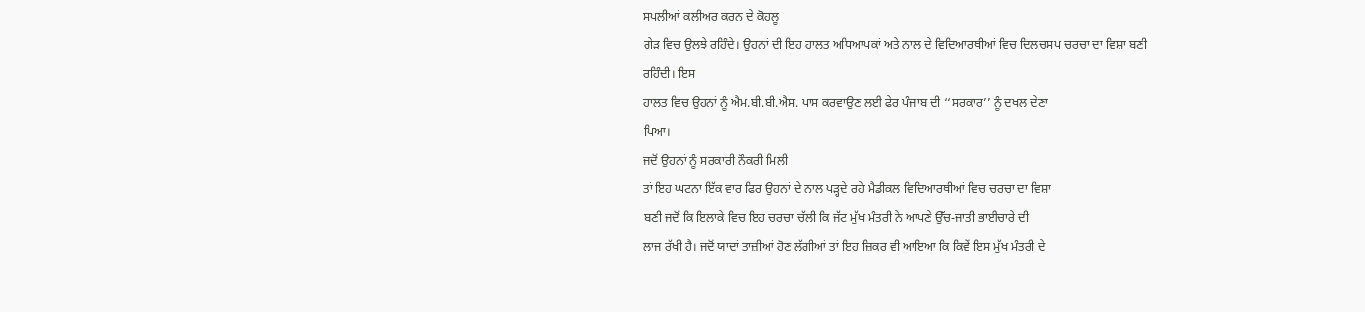ਸਪਲੀਆਂ ਕਲੀਅਰ ਕਰਨ ਦੇ ਕੋਹਲੂ
ਗੇੜ ਵਿਚ ਉਲਝੇ ਰਹਿੰਦੇ। ਉਹਨਾਂ ਦੀ ਇਹ ਹਾਲਤ ਅਧਿਆਪਕਾਂ ਅਤੇ ਨਾਲ ਦੇ ਵਿਦਿਆਰਥੀਆਂ ਵਿਚ ਦਿਲਚਸਪ ਚਰਚਾ ਦਾ ਵਿਸ਼ਾ ਬਣੀ
ਰਹਿੰਦੀ। ਇਸ
ਹਾਲਤ ਵਿਚ ਉਹਨਾਂ ਨੂੰ ਐਮ.ਬੀ.ਬੀ.ਐਸ. ਪਾਸ ਕਰਵਾਉਣ ਲਈ ਫੇਰ ਪੰਜਾਬ ਦੀ ‘‘ਸਰਕਾਰ’’ ਨੂੰ ਦਖਲ ਦੇਣਾ
ਪਿਆ।
ਜਦੋਂ ਉਹਨਾਂ ਨੂੰ ਸਰਕਾਰੀ ਨੌਕਰੀ ਮਿਲੀ
ਤਾਂ ਇਹ ਘਟਨਾ ਇੱਕ ਵਾਰ ਫਿਰ ਉਹਨਾਂ ਦੇ ਨਾਲ ਪੜ੍ਹਦੇ ਰਹੇ ਮੈਡੀਕਲ ਵਿਦਿਆਰਥੀਆਂ ਵਿਚ ਚਰਚਾ ਦਾ ਵਿਸ਼ਾ
ਬਣੀ ਜਦੋਂ ਕਿ ਇਲਾਕੇ ਵਿਚ ਇਹ ਚਰਚਾ ਚੱਲੀ ਕਿ ਜੱਟ ਮੁੱਖ ਮੰਤਰੀ ਨੇ ਆਪਣੇ ਉੱਚ-ਜਾਤੀ ਭਾਈਚਾਰੇ ਦੀ
ਲਾਜ ਰੱਖੀ ਹੈ। ਜਦੋਂ ਯਾਦਾਂ ਤਾਜ਼ੀਆਂ ਹੋਣ ਲੱਗੀਆਂ ਤਾਂ ਇਹ ਜ਼ਿਕਰ ਵੀ ਆਇਆ ਕਿ ਕਿਵੇਂ ਇਸ ਮੁੱਖ ਮੰਤਰੀ ਦੇ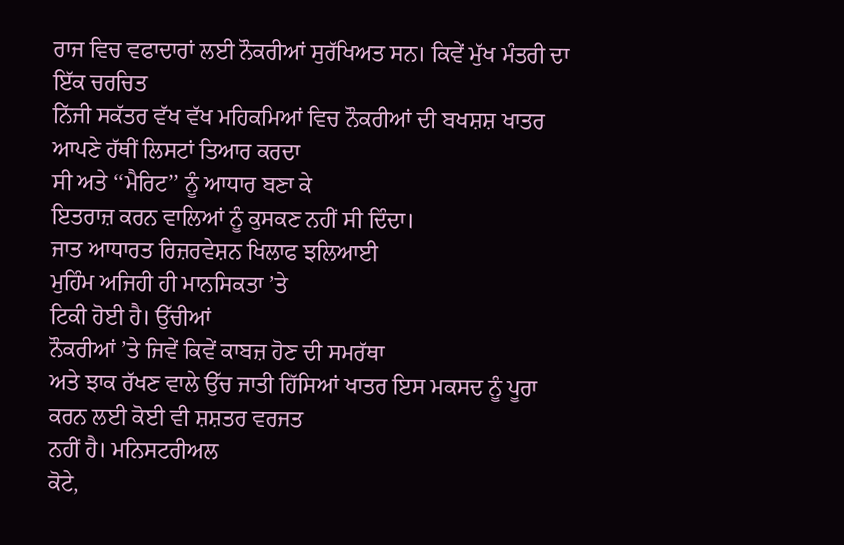ਰਾਜ ਵਿਚ ਵਫਾਦਾਰਾਂ ਲਈ ਨੌਕਰੀਆਂ ਸੁਰੱਖਿਅਤ ਸਨ। ਕਿਵੇਂ ਮੁੱਖ ਮੰਤਰੀ ਦਾ ਇੱਕ ਚਰਚਿਤ
ਨਿੱਜੀ ਸਕੱਤਰ ਵੱਖ ਵੱਖ ਮਹਿਕਮਿਆਂ ਵਿਚ ਨੌਕਰੀਆਂ ਦੀ ਬਖਸ਼ਸ਼ ਖਾਤਰ ਆਪਣੇ ਹੱਥੀਂ ਲਿਸਟਾਂ ਤਿਆਰ ਕਰਦਾ
ਸੀ ਅਤੇ ‘‘ਮੈਰਿਟ’’ ਨੂੰ ਆਧਾਰ ਬਣਾ ਕੇ
ਇਤਰਾਜ਼ ਕਰਨ ਵਾਲਿਆਂ ਨੂੰ ਕੁਸਕਣ ਨਹੀਂ ਸੀ ਦਿੰਦਾ।
ਜਾਤ ਆਧਾਰਤ ਰਿਜ਼ਰਵੇਸ਼ਨ ਖਿਲਾਫ ਝਲਿਆਈ
ਮੁਹਿੰਮ ਅਜਿਹੀ ਹੀ ਮਾਨਸਿਕਤਾ ’ਤੇ
ਟਿਕੀ ਹੋਈ ਹੈ। ਉੱਚੀਆਂ
ਨੌਕਰੀਆਂ ’ਤੇ ਜਿਵੇਂ ਕਿਵੇਂ ਕਾਬਜ਼ ਹੋਣ ਦੀ ਸਮਰੱਥਾ
ਅਤੇ ਝਾਕ ਰੱਖਣ ਵਾਲੇ ਉੱਚ ਜਾਤੀ ਹਿੱਸਿਆਂ ਖਾਤਰ ਇਸ ਮਕਸਦ ਨੂੰ ਪੂਰਾ ਕਰਨ ਲਈ ਕੋਈ ਵੀ ਸ਼ਸ਼ਤਰ ਵਰਜਤ
ਨਹੀਂ ਹੈ। ਮਨਿਸਟਰੀਅਲ
ਕੋਟੇ,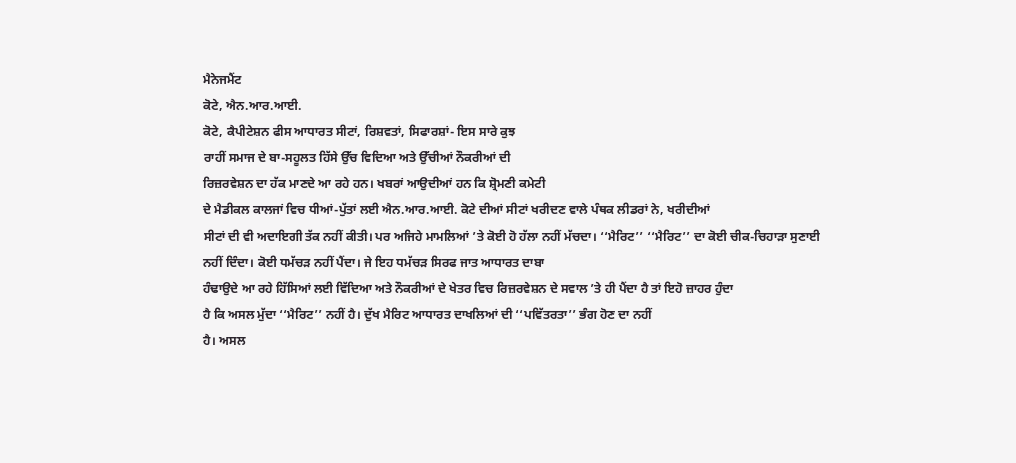ਮੈਨੇਜਮੈਂਟ
ਕੋਟੇ, ਐਨ.ਆਰ.ਆਈ.
ਕੋਟੇ, ਕੈਪੀਟੇਸ਼ਨ ਫੀਸ ਆਧਾਰਤ ਸੀਟਾਂ, ਰਿਸ਼ਵਤਾਂ, ਸਿਫਾਰਸ਼ਾਂ- ਇਸ ਸਾਰੇ ਕੁਝ
ਰਾਹੀਂ ਸਮਾਜ ਦੇ ਬਾ-ਸਹੂਲਤ ਹਿੱਸੇ ਉੱਚ ਵਿਦਿਆ ਅਤੇ ਉੱਚੀਆਂ ਨੌਕਰੀਆਂ ਦੀ
ਰਿਜ਼ਰਵੇਸ਼ਨ ਦਾ ਹੱਕ ਮਾਣਦੇ ਆ ਰਹੇ ਹਨ। ਖਬਰਾਂ ਆਉਦੀਆਂ ਹਨ ਕਿ ਸ਼੍ਰੋਮਣੀ ਕਮੇਟੀ
ਦੇ ਮੈਡੀਕਲ ਕਾਲਜਾਂ ਵਿਚ ਧੀਆਂ-ਪੁੱਤਾਂ ਲਈ ਐਨ.ਆਰ.ਆਈ. ਕੋਟੇ ਦੀਆਂ ਸੀਟਾਂ ਖਰੀਦਣ ਵਾਲੇ ਪੰਥਕ ਲੀਡਰਾਂ ਨੇ, ਖਰੀਦੀਆਂ
ਸੀਟਾਂ ਦੀ ਵੀ ਅਦਾਇਗੀ ਤੱਕ ਨਹੀਂ ਕੀਤੀ। ਪਰ ਅਜਿਹੇ ਮਾਮਲਿਆਂ ’ਤੇ ਕੋਈ ਹੋ ਹੱਲਾ ਨਹੀਂ ਮੱਚਦਾ। ‘‘ਮੈਰਿਟ’’ ‘‘ਮੈਰਿਟ’’ ਦਾ ਕੋਈ ਚੀਕ-ਚਿਹਾੜਾ ਸੁਣਾਈ ਨਹੀਂ ਦਿੰਦਾ। ਕੋਈ ਧਮੱਚੜ ਨਹੀਂ ਪੈਂਦਾ। ਜੇ ਇਹ ਧਮੱਚੜ ਸਿਰਫ ਜਾਤ ਆਧਾਰਤ ਦਾਬਾ
ਹੰਢਾਉਦੇ ਆ ਰਹੇ ਹਿੱਸਿਆਂ ਲਈ ਵਿੱਦਿਆ ਅਤੇ ਨੌਕਰੀਆਂ ਦੇ ਖੇਤਰ ਵਿਚ ਰਿਜ਼ਰਵੇਸ਼ਨ ਦੇ ਸਵਾਲ ’ਤੇ ਹੀ ਪੈਂਦਾ ਹੈ ਤਾਂ ਇਹੋ ਜ਼ਾਹਰ ਹੁੰਦਾ
ਹੈ ਕਿ ਅਸਲ ਮੁੱਦਾ ‘‘ਮੈਰਿਟ’’ ਨਹੀਂ ਹੈ। ਦੁੱਖ ਮੈਰਿਟ ਆਧਾਰਤ ਦਾਖਲਿਆਂ ਦੀ ‘‘ਪਵਿੱਤਰਤਾ’’ ਭੰਗ ਹੋਣ ਦਾ ਨਹੀਂ
ਹੈ। ਅਸਲ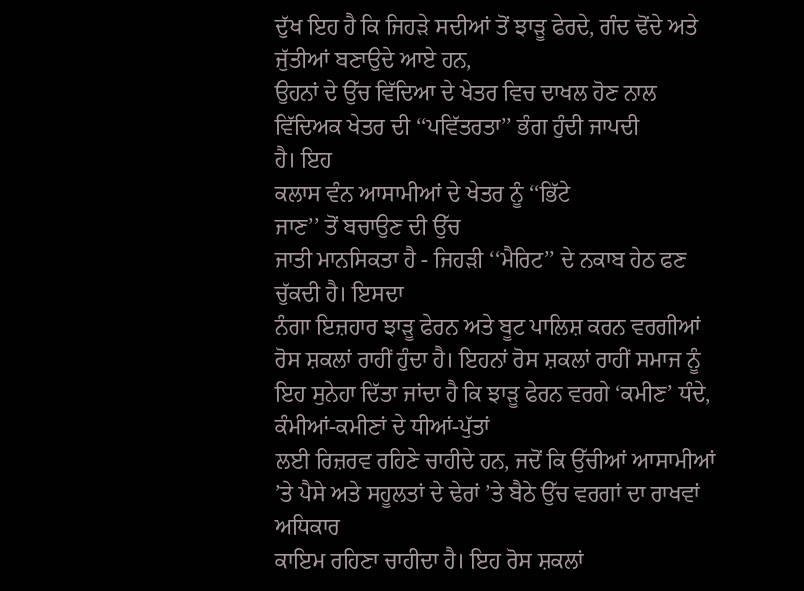ਦੁੱਖ ਇਹ ਹੈ ਕਿ ਜਿਹੜੇ ਸਦੀਆਂ ਤੋਂ ਝਾੜੂ ਫੇਰਦੇ, ਗੰਦ ਢੋਂਦੇ ਅਤੇ ਜੁੱਤੀਆਂ ਬਣਾਉਦੇ ਆਏ ਹਨ,
ਉਹਨਾਂ ਦੇ ਉੱਚ ਵਿੱਦਿਆ ਦੇ ਖੇਤਰ ਵਿਚ ਦਾਖਲ ਹੋਣ ਨਾਲ ਵਿੱਦਿਅਕ ਖੇਤਰ ਦੀ ‘‘ਪਵਿੱਤਰਤਾ’’ ਭੰਗ ਹੁੰਦੀ ਜਾਪਦੀ
ਹੈ। ਇਹ
ਕਲਾਸ ਵੰਨ ਆਸਾਮੀਆਂ ਦੇ ਖੇਤਰ ਨੂੰ ‘‘ਭਿੱਟੇ
ਜਾਣ’’ ਤੋਂ ਬਚਾਉਣ ਦੀ ਉੱਚ
ਜਾਤੀ ਮਾਨਸਿਕਤਾ ਹੈ - ਜਿਹੜੀ ‘‘ਮੈਰਿਟ’’ ਦੇ ਨਕਾਬ ਹੇਠ ਫਣ
ਚੁੱਕਦੀ ਹੈ। ਇਸਦਾ
ਨੰਗਾ ਇਜ਼ਹਾਰ ਝਾੜੂ ਫੇਰਨ ਅਤੇ ਬੂਟ ਪਾਲਿਸ਼ ਕਰਨ ਵਰਗੀਆਂ ਰੋਸ ਸ਼ਕਲਾਂ ਰਾਹੀਂ ਹੁੰਦਾ ਹੈ। ਇਹਨਾਂ ਰੋਸ ਸ਼ਕਲਾਂ ਰਾਹੀਂ ਸਮਾਜ ਨੂੰ
ਇਹ ਸੁਨੇਹਾ ਦਿੱਤਾ ਜਾਂਦਾ ਹੈ ਕਿ ਝਾੜੂ ਫੇਰਨ ਵਰਗੇ ‘ਕਮੀਣ’ ਧੰਦੇ,
ਕੰਮੀਆਂ-ਕਮੀਣਾਂ ਦੇ ਧੀਆਂ-ਪੁੱਤਾਂ
ਲਈ ਰਿਜ਼ਰਵ ਰਹਿਣੇ ਚਾਹੀਦੇ ਹਨ, ਜਦੋਂ ਕਿ ਉੱਚੀਆਂ ਆਸਾਮੀਆਂ ’ਤੇ ਪੈਸੇ ਅਤੇ ਸਹੂਲਤਾਂ ਦੇ ਢੇਰਾਂ ’ਤੇ ਬੈਠੇ ਉੱਚ ਵਰਗਾਂ ਦਾ ਰਾਖਵਾਂ ਅਧਿਕਾਰ
ਕਾਇਮ ਰਹਿਣਾ ਚਾਹੀਦਾ ਹੈ। ਇਹ ਰੋਸ ਸ਼ਕਲਾਂ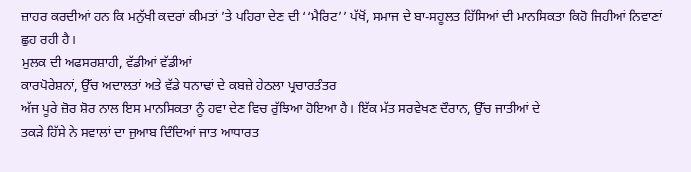ਜ਼ਾਹਰ ਕਰਦੀਆਂ ਹਨ ਕਿ ਮਨੁੱਖੀ ਕਦਰਾਂ ਕੀਮਤਾਂ ’ਤੇ ਪਹਿਰਾ ਦੇਣ ਦੀ ‘‘ਮੈਰਿਟ’’ ਪੱਖੋਂ, ਸਮਾਜ ਦੇ ਬਾ-ਸਹੂਲਤ ਹਿੱਸਿਆਂ ਦੀ ਮਾਨਸਿਕਤਾ ਕਿਹੋ ਜਿਹੀਆਂ ਨਿਵਾਣਾਂ
ਛੁਹ ਰਹੀ ਹੈ।
ਮੁਲਕ ਦੀ ਅਫਸਰਸ਼ਾਹੀ, ਵੱਡੀਆਂ ਵੱਡੀਆਂ
ਕਾਰਪੋਰੇਸ਼ਨਾਂ, ਉੱਚ ਅਦਾਲਤਾਂ ਅਤੇ ਵੱਡੇ ਧਨਾਢਾਂ ਦੇ ਕਬਜ਼ੇ ਹੇਠਲਾ ਪ੍ਰਚਾਰਤੰਤਰ
ਅੱਜ ਪੂਰੇ ਜ਼ੋਰ ਸ਼ੋਰ ਨਾਲ ਇਸ ਮਾਨਸਿਕਤਾ ਨੂੰ ਹਵਾ ਦੇਣ ਵਿਚ ਰੁੱਝਿਆ ਹੋਇਆ ਹੈ। ਇੱਕ ਮੱਤ ਸਰਵੇਖਣ ਦੌਰਾਨ, ਉੱਚ ਜਾਤੀਆਂ ਦੇ
ਤਕੜੇ ਹਿੱਸੇ ਨੇ ਸਵਾਲਾਂ ਦਾ ਜੁਆਬ ਦਿੰਦਿਆਂ ਜਾਤ ਆਧਾਰਤ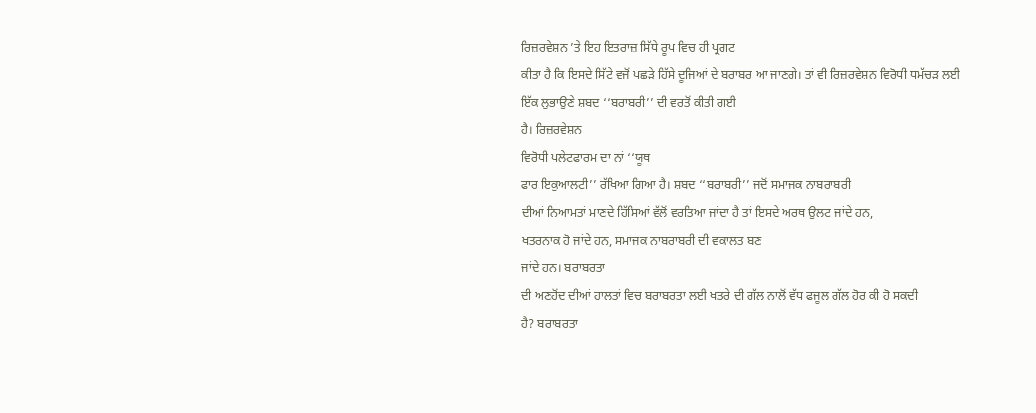ਰਿਜ਼ਰਵੇਸ਼ਨ ’ਤੇ ਇਹ ਇਤਰਾਜ਼ ਸਿੱਧੇ ਰੂਪ ਵਿਚ ਹੀ ਪ੍ਰਗਟ
ਕੀਤਾ ਹੈ ਕਿ ਇਸਦੇ ਸਿੱਟੇ ਵਜੋਂ ਪਛੜੇ ਹਿੱਸੇ ਦੂਜਿਆਂ ਦੇ ਬਰਾਬਰ ਆ ਜਾਣਗੇ। ਤਾਂ ਵੀ ਰਿਜ਼ਰਵੇਸ਼ਨ ਵਿਰੋਧੀ ਧਮੱਚੜ ਲਈ
ਇੱਕ ਲੁਭਾਉਣੇ ਸ਼ਬਦ ‘‘ਬਰਾਬਰੀ’’ ਦੀ ਵਰਤੋਂ ਕੀਤੀ ਗਈ
ਹੈ। ਰਿਜ਼ਰਵੇਸ਼ਨ
ਵਿਰੋਧੀ ਪਲੇਟਫਾਰਮ ਦਾ ਨਾਂ ‘‘ਯੂਥ
ਫਾਰ ਇਕੁਆਲਟੀ’’ ਰੱਖਿਆ ਗਿਆ ਹੈ। ਸ਼ਬਦ ‘‘ਬਰਾਬਰੀ’’ ਜਦੋਂ ਸਮਾਜਕ ਨਾਬਰਾਬਰੀ
ਦੀਆਂ ਨਿਆਮਤਾਂ ਮਾਣਦੇ ਹਿੱਸਿਆਂ ਵੱਲੋਂ ਵਰਤਿਆ ਜਾਂਦਾ ਹੈ ਤਾਂ ਇਸਦੇ ਅਰਥ ਉਲਟ ਜਾਂਦੇ ਹਨ,
ਖਤਰਨਾਕ ਹੋ ਜਾਂਦੇ ਹਨ, ਸਮਾਜਕ ਨਾਬਰਾਬਰੀ ਦੀ ਵਕਾਲਤ ਬਣ
ਜਾਂਦੇ ਹਨ। ਬਰਾਬਰਤਾ
ਦੀ ਅਣਹੋਂਦ ਦੀਆਂ ਹਾਲਤਾਂ ਵਿਚ ਬਰਾਬਰਤਾ ਲਈ ਖਤਰੇ ਦੀ ਗੱਲ ਨਾਲੋਂ ਵੱਧ ਫਜੂਲ ਗੱਲ ਹੋਰ ਕੀ ਹੋ ਸਕਦੀ
ਹੈ? ਬਰਾਬਰਤਾ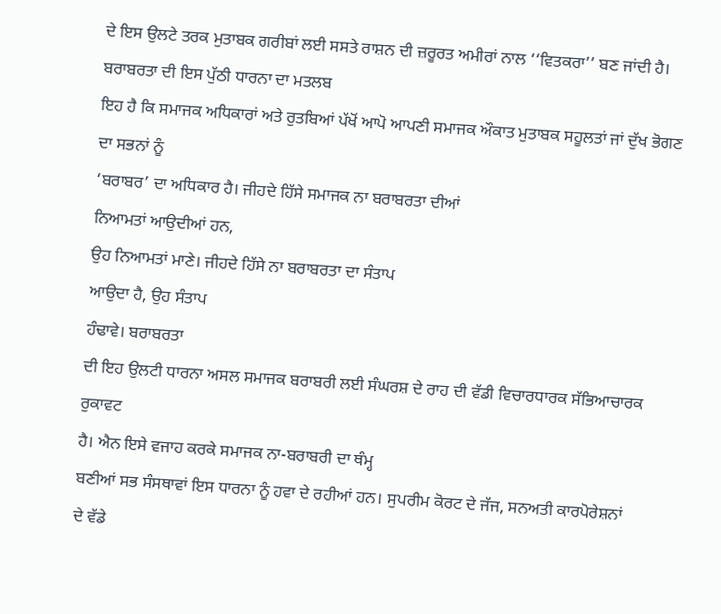ਦੇ ਇਸ ਉਲਟੇ ਤਰਕ ਮੁਤਾਬਕ ਗਰੀਬਾਂ ਲਈ ਸਸਤੇ ਰਾਸ਼ਨ ਦੀ ਜ਼ਰੂਰਤ ਅਮੀਰਾਂ ਨਾਲ ‘‘ਵਿਤਕਰਾ’’ ਬਣ ਜਾਂਦੀ ਹੈ। ਬਰਾਬਰਤਾ ਦੀ ਇਸ ਪੁੱਠੀ ਧਾਰਨਾ ਦਾ ਮਤਲਬ
ਇਹ ਹੈ ਕਿ ਸਮਾਜਕ ਅਧਿਕਾਰਾਂ ਅਤੇ ਰੁਤਬਿਆਂ ਪੱਖੋਂ ਆਪੋ ਆਪਣੀ ਸਮਾਜਕ ਔਕਾਤ ਮੁਤਾਬਕ ਸਹੂਲਤਾਂ ਜਾਂ ਦੁੱਖ ਭੋਗਣ ਦਾ ਸਭਨਾਂ ਨੂੰ
‘ਬਰਾਬਰ’ ਦਾ ਅਧਿਕਾਰ ਹੈ। ਜੀਹਦੇ ਹਿੱਸੇ ਸਮਾਜਕ ਨਾ ਬਰਾਬਰਤਾ ਦੀਆਂ
ਨਿਆਮਤਾਂ ਆਉਦੀਆਂ ਹਨ,
ਉਹ ਨਿਆਮਤਾਂ ਮਾਣੇ। ਜੀਹਦੇ ਹਿੱਸੇ ਨਾ ਬਰਾਬਰਤਾ ਦਾ ਸੰਤਾਪ
ਆਉਦਾ ਹੈ, ਉਹ ਸੰਤਾਪ
ਹੰਢਾਵੇ। ਬਰਾਬਰਤਾ
ਦੀ ਇਹ ਉਲਟੀ ਧਾਰਨਾ ਅਸਲ ਸਮਾਜਕ ਬਰਾਬਰੀ ਲਈ ਸੰਘਰਸ਼ ਦੇ ਰਾਹ ਦੀ ਵੱਡੀ ਵਿਚਾਰਧਾਰਕ ਸੱਭਿਆਚਾਰਕ ਰੁਕਾਵਟ
ਹੈ। ਐਨ ਇਸੇ ਵਜਾਹ ਕਰਕੇ ਸਮਾਜਕ ਨਾ-ਬਰਾਬਰੀ ਦਾ ਥੰਮ੍ਹ
ਬਣੀਆਂ ਸਭ ਸੰਸਥਾਵਾਂ ਇਸ ਧਾਰਨਾ ਨੂੰ ਹਵਾ ਦੇ ਰਹੀਆਂ ਹਨ। ਸੁਪਰੀਮ ਕੋਰਟ ਦੇ ਜੱਜ, ਸਨਅਤੀ ਕਾਰਪੋਰੇਸ਼ਨਾਂ
ਦੇ ਵੱਡੇ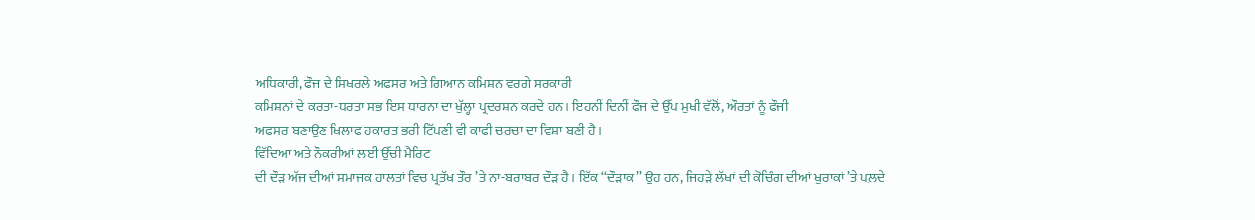ਅਧਿਕਾਰੀ, ਫੌਜ ਦੇ ਸਿਖਰਲੇ ਅਫਸਰ ਅਤੇ ਗਿਆਨ ਕਮਿਸ਼ਨ ਵਰਗੇ ਸਰਕਾਰੀ
ਕਮਿਸ਼ਨਾਂ ਦੇ ਕਰਤਾ-ਧਰਤਾ ਸਭ ਇਸ ਧਾਰਨਾ ਦਾ ਖੁੱਲ੍ਹਾ ਪ੍ਰਦਰਸ਼ਨ ਕਰਦੇ ਹਨ। ਇਹਨੀਂ ਦਿਨੀਂ ਫੌਜ ਦੇ ਉੱਪ ਮੁਖੀ ਵੱਲੋਂ, ਔਰਤਾਂ ਨੂੰ ਫੌਜੀ
ਅਫਸਰ ਬਣਾਉਣ ਖਿਲਾਫ ਹਕਾਰਤ ਭਰੀ ਟਿੱਪਣੀ ਵੀ ਕਾਫੀ ਚਰਚਾ ਦਾ ਵਿਸ਼ਾ ਬਣੀ ਹੈ।
ਵਿੱਦਿਆ ਅਤੇ ਨੌਕਰੀਆਂ ਲਈ ਉੱਚੀ ਮੈਰਿਟ
ਦੀ ਦੌੜ ਅੱਜ ਦੀਆਂ ਸਮਾਜਕ ਹਾਲਤਾਂ ਵਿਚ ਪ੍ਰਤੱਖ ਤੌਰ ’ਤੇ ਨਾ-ਬਰਾਬਰ ਦੌੜ ਹੈ। ਇੱਕ ‘‘ਦੌੜਾਕ’’ ਉਹ ਹਨ, ਜਿਹੜੇ ਲੱਖਾਂ ਦੀ ਕੋਚਿੰਗ ਦੀਆਂ ਖੁਰਾਕਾਂ ’ਤੇ ਪਲ਼ਦੇ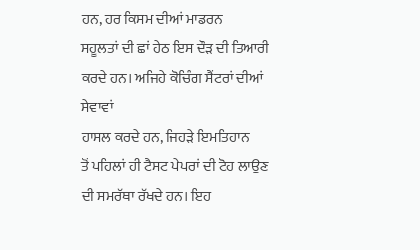ਹਨ, ਹਰ ਕਿਸਮ ਦੀਆਂ ਮਾਡਰਨ
ਸਹੂਲਤਾਂ ਦੀ ਛਾਂ ਹੇਠ ਇਸ ਦੌੜ ਦੀ ਤਿਆਰੀ ਕਰਦੇ ਹਨ। ਅਜਿਹੇ ਕੋਚਿੰਗ ਸੈਂਟਰਾਂ ਦੀਆਂ ਸੇਵਾਵਾਂ
ਹਾਸਲ ਕਰਦੇ ਹਨ, ਜਿਹੜੇ ਇਮਤਿਹਾਨ
ਤੋਂ ਪਹਿਲਾਂ ਹੀ ਟੈਸਟ ਪੇਪਰਾਂ ਦੀ ਟੋਹ ਲਾਉਣ ਦੀ ਸਮਰੱਥਾ ਰੱਖਦੇ ਹਨ। ਇਹ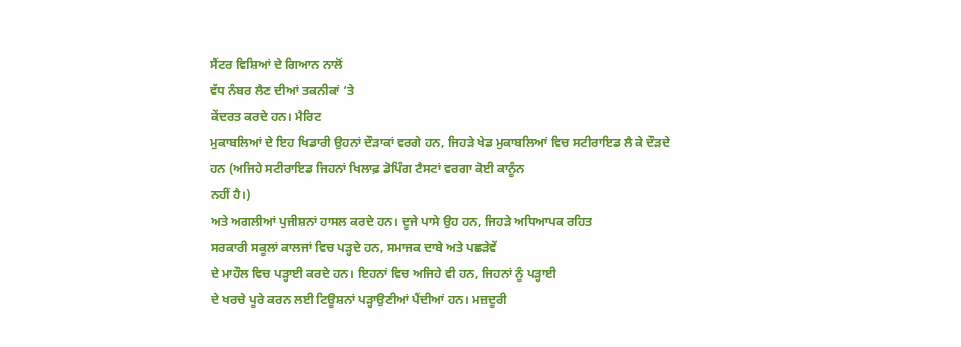ਸੈਂਟਰ ਵਿਸ਼ਿਆਂ ਦੇ ਗਿਆਨ ਨਾਲੋਂ
ਵੱਧ ਨੰਬਰ ਲੈਣ ਦੀਆਂ ਤਕਨੀਕਾਂ ’ਤੇ
ਕੇਂਦਰਤ ਕਰਦੇ ਹਨ। ਮੈਰਿਟ
ਮੁਕਾਬਲਿਆਂ ਦੇ ਇਹ ਖਿਡਾਰੀ ਉਹਨਾਂ ਦੌੜਾਕਾਂ ਵਰਗੇ ਹਨ, ਜਿਹੜੇ ਖੇਡ ਮੁਕਾਬਲਿਆਂ ਵਿਚ ਸਟੀਰਾਇਡ ਲੈ ਕੇ ਦੌੜਦੇ
ਹਨ (ਅਜਿਹੇ ਸਟੀਰਾਇਡ ਜਿਹਨਾਂ ਖਿਲਾਫ਼ ਡੋਪਿੰਗ ਟੈਸਟਾਂ ਵਰਗਾ ਕੋਈ ਕਾਨੂੰਨ
ਨਹੀਂ ਹੈ।)
ਅਤੇ ਅਗਲੀਆਂ ਪੁਜੀਸ਼ਨਾਂ ਹਾਸਲ ਕਰਦੇ ਹਨ। ਦੂਜੇ ਪਾਸੇ ਉਹ ਹਨ, ਜਿਹੜੇ ਅਧਿਆਪਕ ਰਹਿਤ
ਸਰਕਾਰੀ ਸਕੂਲਾਂ ਕਾਲਜਾਂ ਵਿਚ ਪੜ੍ਹਦੇ ਹਨ, ਸਮਾਜਕ ਦਾਬੇ ਅਤੇ ਪਛੜੇਵੇਂ
ਦੇ ਮਾਹੌਲ ਵਿਚ ਪੜ੍ਹਾਈ ਕਰਦੇ ਹਨ। ਇਹਨਾਂ ਵਿਚ ਅਜਿਹੇ ਵੀ ਹਨ, ਜਿਹਨਾਂ ਨੂੰ ਪੜ੍ਹਾਈ
ਦੇ ਖਰਚੇ ਪੂਰੇ ਕਰਨ ਲਈ ਟਿਊਸ਼ਨਾਂ ਪੜ੍ਹਾਉਣੀਆਂ ਪੈਂਦੀਆਂ ਹਨ। ਮਜ਼ਦੂਰੀ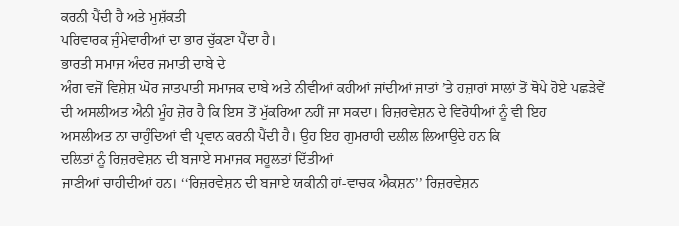ਕਰਨੀ ਪੈਂਦੀ ਹੈ ਅਤੇ ਮੁਸ਼ੱਕਤੀ
ਪਰਿਵਾਰਕ ਜੁੰਮੇਵਾਰੀਆਂ ਦਾ ਭਾਰ ਚੁੱਕਣਾ ਪੈਂਦਾ ਹੈ।
ਭਾਰਤੀ ਸਮਾਜ ਅੰਦਰ ਜਮਾਤੀ ਦਾਬੇ ਦੇ
ਅੰਗ ਵਜੋਂ ਵਿਸ਼ੇਸ਼ ਘੋਰ ਜਾਤਪਾਤੀ ਸਮਾਜਕ ਦਾਬੇ ਅਤੇ ਨੀਵੀਆਂ ਕਹੀਆਂ ਜਾਂਦੀਆਂ ਜਾਤਾਂ ’ਤੇ ਹਜ਼ਾਰਾਂ ਸਾਲਾਂ ਤੋਂ ਥੋਪੇ ਹੋਏ ਪਛੜੇਵੇਂ
ਦੀ ਅਸਲੀਅਤ ਐਨੀ ਮੂੰਹ ਜ਼ੋਰ ਹੈ ਕਿ ਇਸ ਤੋਂ ਮੁੱਕਰਿਆ ਨਹੀਂ ਜਾ ਸਕਦਾ। ਰਿਜ਼ਰਵੇਸ਼ਨ ਦੇ ਵਿਰੋਧੀਆਂ ਨੂੰ ਵੀ ਇਹ
ਅਸਲੀਅਤ ਨਾ ਚਾਹੁੰਦਿਆਂ ਵੀ ਪ੍ਰਵਾਨ ਕਰਨੀ ਪੈਂਦੀ ਹੈ। ਉਹ ਇਹ ਗੁਮਰਾਹੀ ਦਲੀਲ ਲਿਆਉਦੇ ਹਨ ਕਿ
ਦਲਿਤਾਂ ਨੂੰ ਰਿਜ਼ਰਵੇਸ਼ਨ ਦੀ ਬਜਾਏ ਸਮਾਜਕ ਸਹੂਲਤਾਂ ਦਿੱਤੀਆਂ
ਜਾਣੀਆਂ ਚਾਹੀਦੀਆਂ ਹਨ। ‘‘ਰਿਜ਼ਰਵੇਸ਼ਨ ਦੀ ਬਜਾਏ ਯਕੀਨੀ ਹਾਂ-ਵਾਚਕ ਐਕਸ਼ਨ’’ ਰਿਜ਼ਰਵੇਸ਼ਨ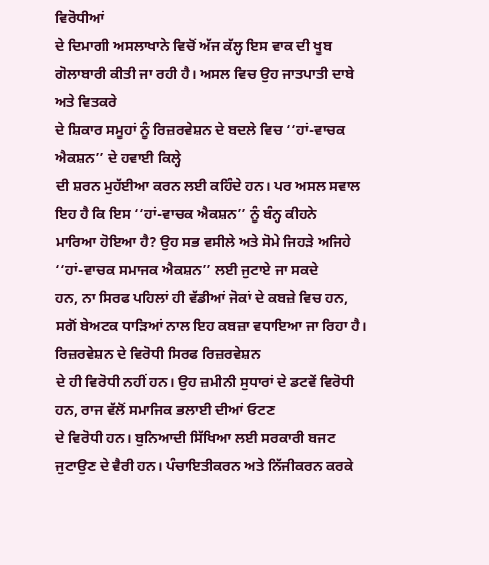ਵਿਰੋਧੀਆਂ
ਦੇ ਦਿਮਾਗੀ ਅਸਲਾਖਾਨੇ ਵਿਚੋਂ ਅੱਜ ਕੱਲ੍ਹ ਇਸ ਵਾਕ ਦੀ ਖੂਬ ਗੋਲਾਬਾਰੀ ਕੀਤੀ ਜਾ ਰਹੀ ਹੈ। ਅਸਲ ਵਿਚ ਉਹ ਜਾਤਪਾਤੀ ਦਾਬੇ ਅਤੇ ਵਿਤਕਰੇ
ਦੇ ਸ਼ਿਕਾਰ ਸਮੂਹਾਂ ਨੂੰ ਰਿਜ਼ਰਵੇਸ਼ਨ ਦੇ ਬਦਲੇ ਵਿਚ ‘‘ਹਾਂ-ਵਾਚਕ ਐਕਸ਼ਨ’’ ਦੇ ਹਵਾਈ ਕਿਲ੍ਹੇ
ਦੀ ਸ਼ਰਨ ਮੁਹੱਈਆ ਕਰਨ ਲਈ ਕਹਿੰਦੇ ਹਨ। ਪਰ ਅਸਲ ਸਵਾਲ ਇਹ ਹੈ ਕਿ ਇਸ ‘‘ਹਾਂ-ਵਾਚਕ ਐਕਸ਼ਨ’’ ਨੂੰ ਬੰਨ੍ਹ ਕੀਹਨੇ
ਮਾਰਿਆ ਹੋਇਆ ਹੈ? ਉਹ ਸਭ ਵਸੀਲੇ ਅਤੇ ਸੋਮੇ ਜਿਹੜੇ ਅਜਿਹੇ ‘‘ਹਾਂ-ਵਾਚਕ ਸਮਾਜਕ ਐਕਸ਼ਨ’’ ਲਈ ਜੁਟਾਏ ਜਾ ਸਕਦੇ
ਹਨ, ਨਾ ਸਿਰਫ ਪਹਿਲਾਂ ਹੀ ਵੱਡੀਆਂ ਜੋਕਾਂ ਦੇ ਕਬਜ਼ੇ ਵਿਚ ਹਨ, ਸਗੋਂ ਬੇਅਟਕ ਧਾੜਿਆਂ ਨਾਲ ਇਹ ਕਬਜ਼ਾ ਵਧਾਇਆ ਜਾ ਰਿਹਾ ਹੈ। ਰਿਜ਼ਰਵੇਸ਼ਨ ਦੇ ਵਿਰੋਧੀ ਸਿਰਫ ਰਿਜ਼ਰਵੇਸ਼ਨ
ਦੇ ਹੀ ਵਿਰੋਧੀ ਨਹੀਂ ਹਨ। ਉਹ ਜ਼ਮੀਨੀ ਸੁਧਾਰਾਂ ਦੇ ਡਟਵੇਂ ਵਿਰੋਧੀ ਹਨ, ਰਾਜ ਵੱਲੋਂ ਸਮਾਜਿਕ ਭਲਾਈ ਦੀਆਂ ਓਟਣ
ਦੇ ਵਿਰੋਧੀ ਹਨ। ਬੁਨਿਆਦੀ ਸਿੱਖਿਆ ਲਈ ਸਰਕਾਰੀ ਬਜਟ ਜੁਟਾਉਣ ਦੇ ਵੈਰੀ ਹਨ। ਪੰਚਾਇਤੀਕਰਨ ਅਤੇ ਨਿੱਜੀਕਰਨ ਕਰਕੇ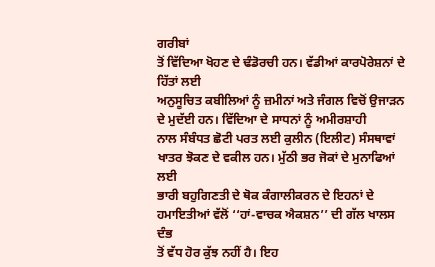ਗਰੀਬਾਂ
ਤੋਂ ਵਿੱਦਿਆ ਖੋਹਣ ਦੇ ਢੰਡੋਰਚੀ ਹਨ। ਵੱਡੀਆਂ ਕਾਰਪੋਰੇਸ਼ਨਾਂ ਦੇ ਹਿੱਤਾਂ ਲਈ
ਅਨੁਸੂਚਿਤ ਕਬੀਲਿਆਂ ਨੂੰ ਜ਼ਮੀਨਾਂ ਅਤੇ ਜੰਗਲ ਵਿਚੋਂ ਉਜਾੜਨ ਦੇ ਮੁਦੱਈ ਹਨ। ਵਿੱਦਿਆ ਦੇ ਸਾਧਨਾਂ ਨੂੰ ਅਮੀਰਸ਼ਾਹੀ
ਨਾਲ ਸੰਬੰਧਤ ਛੋਟੀ ਪਰਤ ਲਈ ਕੁਲੀਨ (ਇਲੀਟ) ਸੰਸਥਾਵਾਂ ਖਾਤਰ ਝੋਕਣ ਦੇ ਵਕੀਲ ਹਨ। ਮੁੱਠੀ ਭਰ ਜੋਕਾਂ ਦੇ ਮੁਨਾਫਿਆਂ ਲਈ
ਭਾਰੀ ਬਹੁਗਿਣਤੀ ਦੇ ਥੋਕ ਕੰਗਾਲੀਕਰਨ ਦੇ ਇਹਨਾਂ ਦੇ ਹਮਾਇਤੀਆਂ ਵੱਲੋਂ ‘‘ਹਾਂ-ਵਾਚਕ ਐਕਸ਼ਨ’’ ਦੀ ਗੱਲ ਖਾਲਸ ਦੰਭ
ਤੋਂ ਵੱਧ ਹੋਰ ਕੁੱਝ ਨਹੀਂ ਹੈ। ਇਹ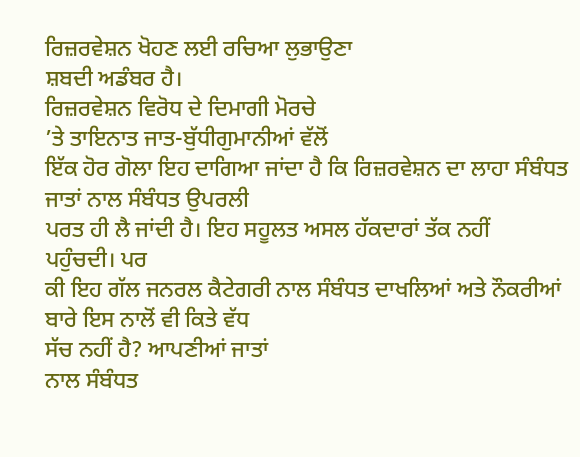ਰਿਜ਼ਰਵੇਸ਼ਨ ਖੋਹਣ ਲਈ ਰਚਿਆ ਲੁਭਾਉਣਾ
ਸ਼ਬਦੀ ਅਡੰਬਰ ਹੈ।
ਰਿਜ਼ਰਵੇਸ਼ਨ ਵਿਰੋਧ ਦੇ ਦਿਮਾਗੀ ਮੋਰਚੇ
’ਤੇ ਤਾਇਨਾਤ ਜਾਤ-ਬੁੱਧੀਗੁਮਾਨੀਆਂ ਵੱਲੋਂ
ਇੱਕ ਹੋਰ ਗੋਲਾ ਇਹ ਦਾਗਿਆ ਜਾਂਦਾ ਹੈ ਕਿ ਰਿਜ਼ਰਵੇਸ਼ਨ ਦਾ ਲਾਹਾ ਸੰਬੰਧਤ ਜਾਤਾਂ ਨਾਲ ਸੰਬੰਧਤ ਉਪਰਲੀ
ਪਰਤ ਹੀ ਲੈ ਜਾਂਦੀ ਹੈ। ਇਹ ਸਹੂਲਤ ਅਸਲ ਹੱਕਦਾਰਾਂ ਤੱਕ ਨਹੀਂ
ਪਹੁੰਚਦੀ। ਪਰ
ਕੀ ਇਹ ਗੱਲ ਜਨਰਲ ਕੈਟੇਗਰੀ ਨਾਲ ਸੰਬੰਧਤ ਦਾਖਲਿਆਂ ਅਤੇ ਨੌਕਰੀਆਂ ਬਾਰੇ ਇਸ ਨਾਲੋਂ ਵੀ ਕਿਤੇ ਵੱਧ
ਸੱਚ ਨਹੀਂ ਹੈ? ਆਪਣੀਆਂ ਜਾਤਾਂ
ਨਾਲ ਸੰਬੰਧਤ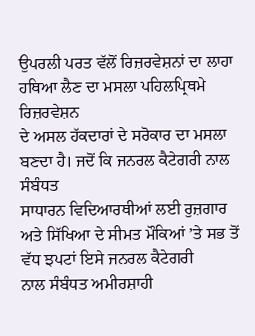ਉਪਰਲੀ ਪਰਤ ਵੱਲੋਂ ਰਿਜ਼ਰਵੇਸ਼ਨਾਂ ਦਾ ਲਾਹਾ ਹਥਿਆ ਲੈਣ ਦਾ ਮਸਲਾ ਪਹਿਲਪ੍ਰਿਥਮੇ ਰਿਜ਼ਰਵੇਸ਼ਨ
ਦੇ ਅਸਲ ਹੱਕਦਾਰਾਂ ਦੇ ਸਰੋਕਾਰ ਦਾ ਮਸਲਾ ਬਣਦਾ ਹੈ। ਜਦੋਂ ਕਿ ਜਨਰਲ ਕੈਟੇਗਰੀ ਨਾਲ ਸੰਬੰਧਤ
ਸਾਧਾਰਨ ਵਿਦਿਆਰਥੀਆਂ ਲਈ ਰੁਜ਼ਗਾਰ ਅਤੇ ਸਿੱਖਿਆ ਦੇ ਸੀਮਤ ਮੌਕਿਆਂ ’ਤੇ ਸਭ ਤੋਂ ਵੱਧ ਝਪਟਾਂ ਇਸੇ ਜਨਰਲ ਕੈਟੇਗਰੀ
ਨਾਲ ਸੰਬੰਧਤ ਅਮੀਰਸ਼ਾਹੀ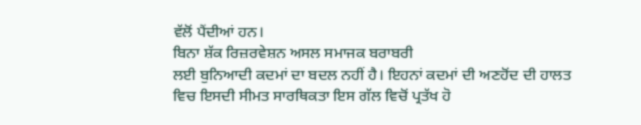ਵੱਲੋਂ ਪੈਂਦੀਆਂ ਹਨ।
ਬਿਨਾ ਸ਼ੱਕ ਰਿਜ਼ਰਵੇਸ਼ਨ ਅਸਲ ਸਮਾਜਕ ਬਰਾਬਰੀ
ਲਈ ਬੁਨਿਆਦੀ ਕਦਮਾਂ ਦਾ ਬਦਲ ਨਹੀਂ ਹੈ। ਇਹਨਾਂ ਕਦਮਾਂ ਦੀ ਅਣਹੋਂਦ ਦੀ ਹਾਲਤ
ਵਿਚ ਇਸਦੀ ਸੀਮਤ ਸਾਰਥਿਕਤਾ ਇਸ ਗੱਲ ਵਿਚੋਂ ਪ੍ਰਤੱਖ ਹੋ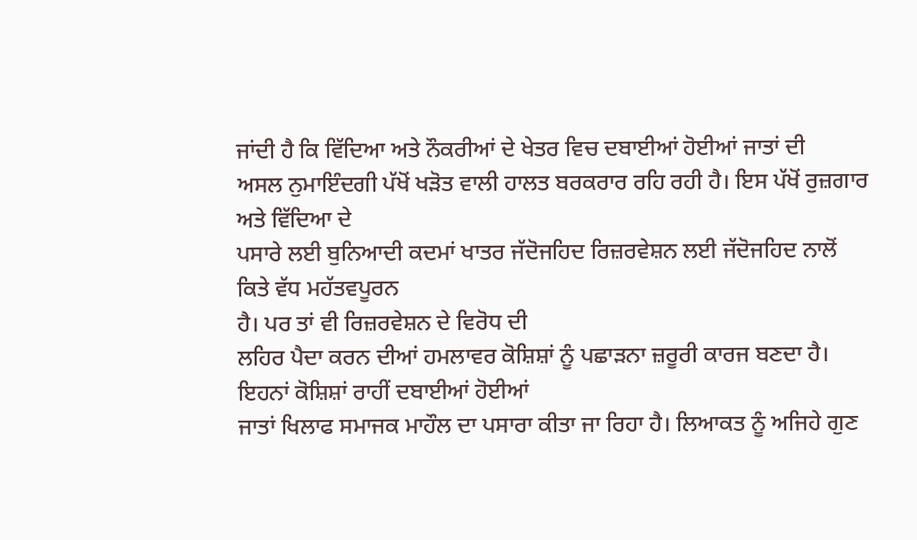ਜਾਂਦੀ ਹੈ ਕਿ ਵਿੱਦਿਆ ਅਤੇ ਨੌਕਰੀਆਂ ਦੇ ਖੇਤਰ ਵਿਚ ਦਬਾਈਆਂ ਹੋਈਆਂ ਜਾਤਾਂ ਦੀ
ਅਸਲ ਨੁਮਾਇੰਦਗੀ ਪੱਖੋਂ ਖੜੋਤ ਵਾਲੀ ਹਾਲਤ ਬਰਕਰਾਰ ਰਹਿ ਰਹੀ ਹੈ। ਇਸ ਪੱਖੋਂ ਰੁਜ਼ਗਾਰ ਅਤੇ ਵਿੱਦਿਆ ਦੇ
ਪਸਾਰੇ ਲਈ ਬੁਨਿਆਦੀ ਕਦਮਾਂ ਖਾਤਰ ਜੱਦੋਜਹਿਦ ਰਿਜ਼ਰਵੇਸ਼ਨ ਲਈ ਜੱਦੋਜਹਿਦ ਨਾਲੋਂ ਕਿਤੇ ਵੱਧ ਮਹੱਤਵਪੂਰਨ
ਹੈ। ਪਰ ਤਾਂ ਵੀ ਰਿਜ਼ਰਵੇਸ਼ਨ ਦੇ ਵਿਰੋਧ ਦੀ
ਲਹਿਰ ਪੈਦਾ ਕਰਨ ਦੀਆਂ ਹਮਲਾਵਰ ਕੋਸ਼ਿਸ਼ਾਂ ਨੂੰ ਪਛਾੜਨਾ ਜ਼ਰੂਰੀ ਕਾਰਜ ਬਣਦਾ ਹੈ। ਇਹਨਾਂ ਕੋਸ਼ਿਸ਼ਾਂ ਰਾਹੀਂ ਦਬਾਈਆਂ ਹੋਈਆਂ
ਜਾਤਾਂ ਖਿਲਾਫ ਸਮਾਜਕ ਮਾਹੌਲ ਦਾ ਪਸਾਰਾ ਕੀਤਾ ਜਾ ਰਿਹਾ ਹੈ। ਲਿਆਕਤ ਨੂੰ ਅਜਿਹੇ ਗੁਣ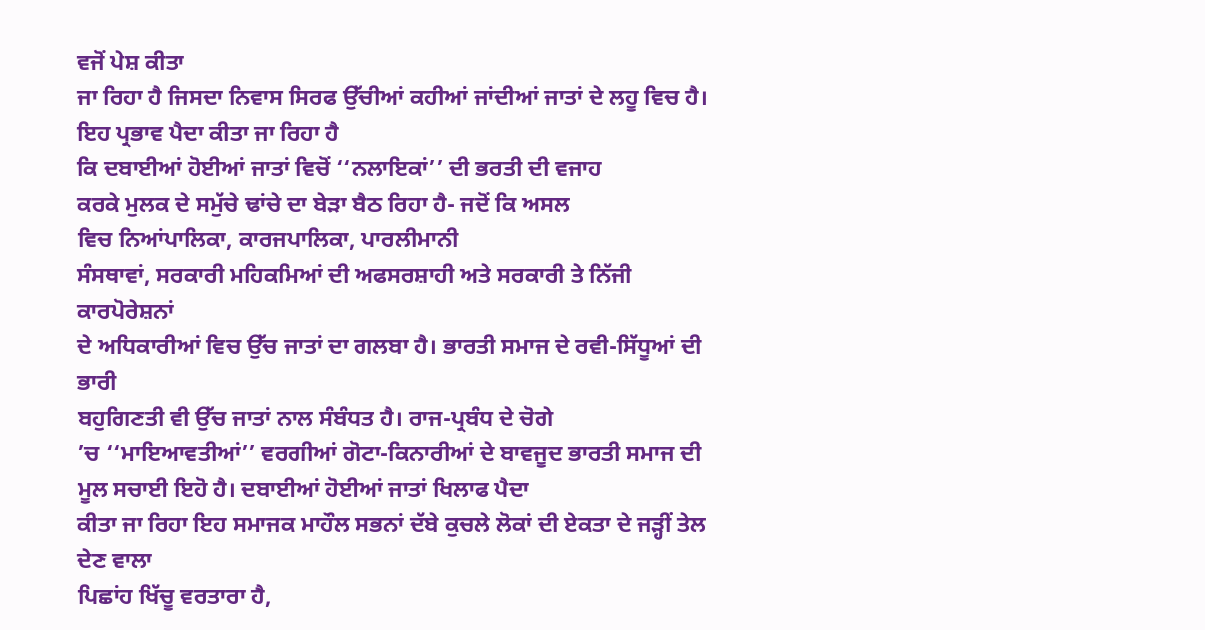ਵਜੋਂ ਪੇਸ਼ ਕੀਤਾ
ਜਾ ਰਿਹਾ ਹੈ ਜਿਸਦਾ ਨਿਵਾਸ ਸਿਰਫ ਉੱਚੀਆਂ ਕਹੀਆਂ ਜਾਂਦੀਆਂ ਜਾਤਾਂ ਦੇ ਲਹੂ ਵਿਚ ਹੈ। ਇਹ ਪ੍ਰਭਾਵ ਪੈਦਾ ਕੀਤਾ ਜਾ ਰਿਹਾ ਹੈ
ਕਿ ਦਬਾਈਆਂ ਹੋਈਆਂ ਜਾਤਾਂ ਵਿਚੋਂ ‘‘ਨਲਾਇਕਾਂ’’ ਦੀ ਭਰਤੀ ਦੀ ਵਜਾਹ
ਕਰਕੇ ਮੁਲਕ ਦੇ ਸਮੁੱਚੇ ਢਾਂਚੇ ਦਾ ਬੇੜਾ ਬੈਠ ਰਿਹਾ ਹੈ- ਜਦੋਂ ਕਿ ਅਸਲ
ਵਿਚ ਨਿਆਂਪਾਲਿਕਾ, ਕਾਰਜਪਾਲਿਕਾ, ਪਾਰਲੀਮਾਨੀ
ਸੰਸਥਾਵਾਂ, ਸਰਕਾਰੀ ਮਹਿਕਮਿਆਂ ਦੀ ਅਫਸਰਸ਼ਾਹੀ ਅਤੇ ਸਰਕਾਰੀ ਤੇ ਨਿੱਜੀ ਕਾਰਪੋਰੇਸ਼ਨਾਂ
ਦੇ ਅਧਿਕਾਰੀਆਂ ਵਿਚ ਉੱਚ ਜਾਤਾਂ ਦਾ ਗਲਬਾ ਹੈ। ਭਾਰਤੀ ਸਮਾਜ ਦੇ ਰਵੀ-ਸਿੱਧੂਆਂ ਦੀ ਭਾਰੀ
ਬਹੁਗਿਣਤੀ ਵੀ ਉੱਚ ਜਾਤਾਂ ਨਾਲ ਸੰਬੰਧਤ ਹੈ। ਰਾਜ-ਪ੍ਰਬੰਧ ਦੇ ਚੋਗੇ
’ਚ ‘‘ਮਾਇਆਵਤੀਆਂ’’ ਵਰਗੀਆਂ ਗੋਟਾ-ਕਿਨਾਰੀਆਂ ਦੇ ਬਾਵਜੂਦ ਭਾਰਤੀ ਸਮਾਜ ਦੀ ਮੂਲ ਸਚਾਈ ਇਹੋ ਹੈ। ਦਬਾਈਆਂ ਹੋਈਆਂ ਜਾਤਾਂ ਖਿਲਾਫ ਪੈਦਾ
ਕੀਤਾ ਜਾ ਰਿਹਾ ਇਹ ਸਮਾਜਕ ਮਾਹੌਲ ਸਭਨਾਂ ਦੱਬੇ ਕੁਚਲੇ ਲੋਕਾਂ ਦੀ ਏਕਤਾ ਦੇ ਜੜ੍ਹੀਂ ਤੇਲ ਦੇਣ ਵਾਲਾ
ਪਿਛਾਂਹ ਖਿੱਚੂ ਵਰਤਾਰਾ ਹੈ,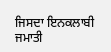ਜਿਸਦਾ ਇਨਕਲਾਬੀ ਜਮਾਤੀ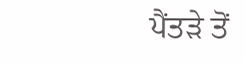ਪੈਂਤੜੇ ਤੋਂ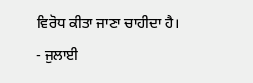ਵਿਰੋਧ ਕੀਤਾ ਜਾਣਾ ਚਾਹੀਦਾ ਹੈ।
- ਜੁਲਾਈ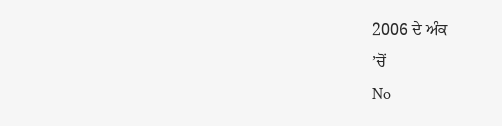2006 ਦੇ ਅੰਕ
’ਚੋਂ
No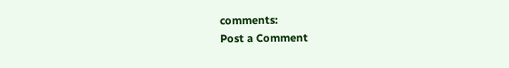comments:
Post a Comment